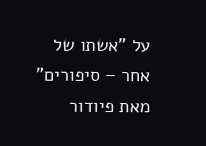על "אשתו של אחר – סיפורים"
מאת פיודור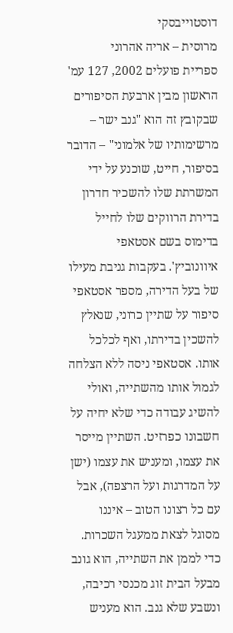דוסטוייבסקי
מרוסית – אריה אהרוני
ספריית פועלים 2002, 127 עמ'
הראשון מבין ארבעת הסיפורים שבקובץ זה הוא "גנב ישר – מרשימותיו של אלמוני" – הדובר בסיפור, חייט, שוכנע על ידי המשרתת שלו להשכיר חדרון בדירת הרווקים שלו לחייל בדימוס בשם אסטאפי איוונוביץ'. בעקבות גניבת מעילו של בעל הדירה, מספר אסטאפי סיפור על שתיין כרוני, שנאלץ להשכין בדירתו, ואף לכלכל אותו. אסטאפי ניסה ללא הצלחה לגמול אותו מהשתייה, ואולי להשיג עבודה כדי שלא יחיה על חשבונו כפרזיט. השתיין מייסר את עצמו, ומעניש את עצמו (ישן על המדרגות ועל הרצפה), אבל עם כל רצונו הטוב – איננו מסוגל לצאת ממעגל השכרות. כדי לממן את השתייה, הוא גונב מבעל הבית זוג מכנסי רכיבה, ונשבע שלא גנב. הוא מעניש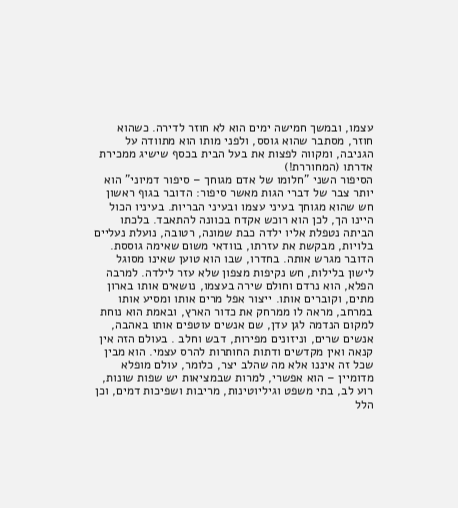עצמו, ובמשך חמישה ימים הוא לא חוזר לדירה. כשהוא חוזר, מסתבר שהוא גוסס, ולפני מותו הוא מתוודה על הגניבה, ומקווה לפצות את בעל הבית בכסף שישיג ממכירת אדרתו (המחוררת!)
הסיפור השני "חלומו של אדם מגוחך – סיפור דמיוני" הוא יותר צבר של דברי הגות מאשר סיפור: הדובר בגוף ראשון חש שהוא מגוחך בעיני עצמו ובעיני הבריות. בעיניו הכול היינו הך, לכן הוא רוכש אקדח בכוונה להתאבד. בלכתו הביתה נטפלת אליו ילדה כבת שמונה, רטובה, נועלת נעליים בלויות, מבקשת את עזרתו, בוודאי משום שאימה גוססת. הדובר מגרש אותה. בחדרו, שבו הוא טוען שאינו מסוגל לישון בלילות, חש נקיפות מצפון שלא עזר לילדה. למרבה הפלא, הוא נרדם וחולם שירה בעצמו, נושאים אותו בארון מתים, וקוברים אותו. ייצור אפל מרים אותו ומסיע אותו במרחב, מראה לו ממרחק את כדור הארץ, ובאמת הוא נוחת למקום הנדמה לגן עדן, שם אנשים עוטפים אותו באהבה, אנשים שרים, וניזונים מפירות, דבש וחלב . בעולם הזה אין קנאה ואין מקדשים ודתות החותרות להרס עצמי. הוא מבין שכל זה איננו אלא מה שהלב יצר, כלומר, עולם מופלא מדומיין – הוא אפשרי, למרות שבמציאות יש שפות שונות, רוע לב, בתי משפט וגיליוטינות, מריבות ושפיכות דמים, וכן הלל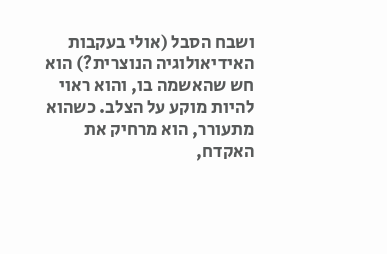ושבח הסבל (אולי בעקבות האידיאולוגיה הנוצרית?) הוא חש שהאשמה בו, והוא ראוי להיות מוקע על הצלב. כשהוא מתעורר, הוא מרחיק את האקדח,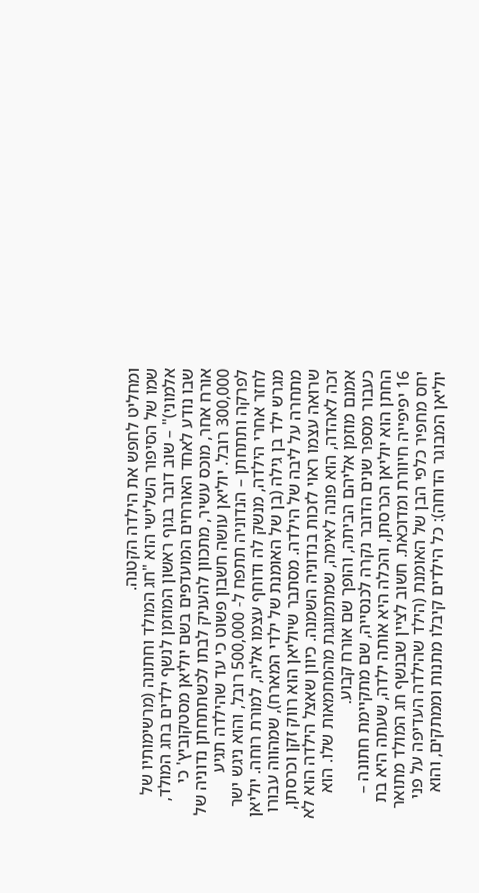ומחליט לחפש את הילדה הקטנה.
שמו של הסיפור השלישי הוא "חג המולד וחתונה (מרשימותיו של אלמוני)" – שוב דובר בגוף ראשון המוזמן לנשף ילדים בחג המולד, שבו נודע לאחד האורחים המועדפים בשם יוליאן מסטקוביץ' כי אורח אחר, מוכס עשיר, מתכוון להעניק לבתו לכשתתחתן נדוניה של 300,000 רובל. יוליאן עושה חשבון פשוט כי עד שהילדה תגיע לפרקה ותתחתן – הנדוניה תתפח ל- 500,000 רובל, והוא ניגש ישר לחזר אחרי הילדה, מנשק לה ודוחף עצמו אליה, למורת רוחה. יוליאן מגרש ילד בן גילה (בן של האומנת של ילדי המארח), שמהווה עבורו מתחרה על ליבה של הילדה. מסתבר שיוליאן הוא רווק זקן וכרסתן, שרואה עצמו ראוי לזכות בנדוניה השמנה. כיוון שאצל הילדה הוא לא זכה לאהדה, הוא פונה לאימה, שמתמוגגת מהמחמאות שלו. הוא אמנם מוזמן אליהם הביתה, והופך שם אורח קבוע.
כעבור מספר שנים הדובר נקרה לכנסייה, שם מתקיימת חתונה – החתן הוא יוליאן הכרסתן, והכלה היא אותה ילדה, שעתה היא בת 16 יפיפייה חיוורת ומדוכאת. חשוב לציין שבנשף חג המולד מתואר יחס מחפיר כלפי הבן של האומנת (הילד שהילדה העדיפה על פני יוליאן המבוגר הדוחה): כל הילדים קיבלו מתנות וממתקים, והוא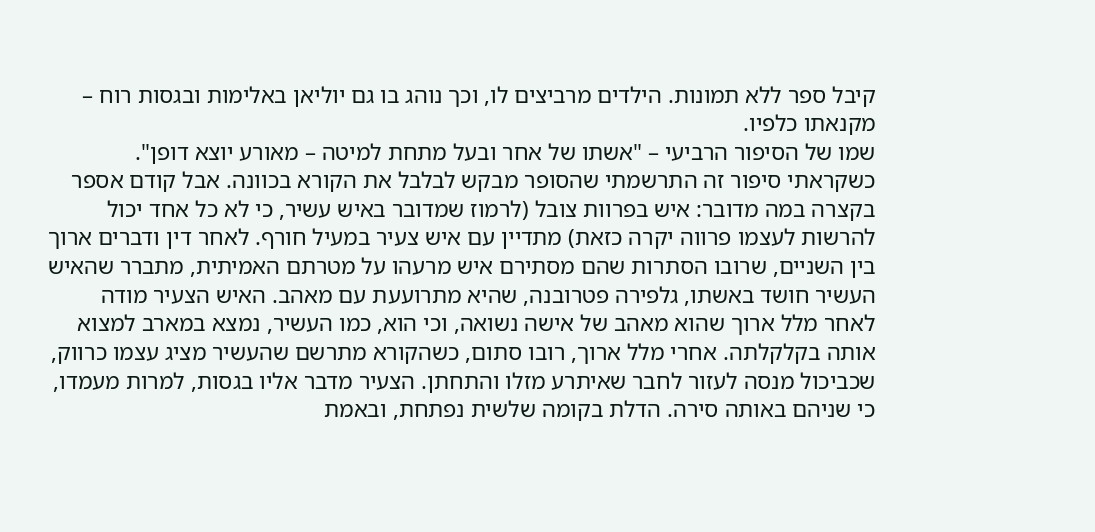קיבל ספר ללא תמונות. הילדים מרביצים לו, וכך נוהג בו גם יוליאן באלימות ובגסות רוח – מקנאתו כלפיו.
שמו של הסיפור הרביעי – "אשתו של אחר ובעל מתחת למיטה – מאורע יוצא דופן". כשקראתי סיפור זה התרשמתי שהסופר מבקש לבלבל את הקורא בכוונה. אבל קודם אספר בקצרה במה מדובר: איש בפרוות צובל (לרמוז שמדובר באיש עשיר, כי לא כל אחד יכול להרשות לעצמו פרווה יקרה כזאת) מתדיין עם איש צעיר במעיל חורף. לאחר דין ודברים ארוך בין השניים, שרובו הסתרות שהם מסתירם איש מרעהו על מטרתם האמיתית, מתברר שהאיש העשיר חושד באשתו, גלפירה פטרובנה, שהיא מתרועעת עם מאהב. האיש הצעיר מודה לאחר מלל ארוך שהוא מאהב של אישה נשואה, וכי הוא, כמו העשיר, נמצא במארב למצוא אותה בקלקלתה. אחרי מלל ארוך, רובו סתום, כשהקורא מתרשם שהעשיר מציג עצמו כרווק, שכביכול מנסה לעזור לחבר שאיתרע מזלו והתחתן. הצעיר מדבר אליו בגסות, למרות מעמדו, כי שניהם באותה סירה. הדלת בקומה שלשית נפתחת, ובאמת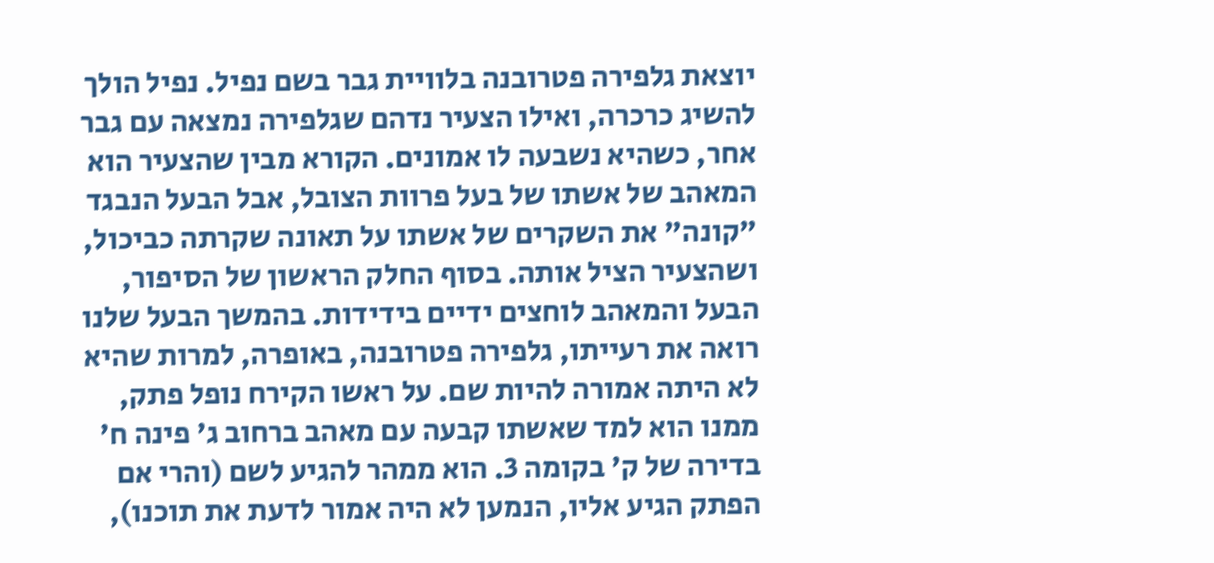יוצאת גלפירה פטרובנה בלוויית גבר בשם נפיל. נפיל הולך להשיג כרכרה, ואילו הצעיר נדהם שגלפירה נמצאה עם גבר אחר, כשהיא נשבעה לו אמונים. הקורא מבין שהצעיר הוא המאהב של אשתו של בעל פרוות הצובל, אבל הבעל הנבגד "קונה" את השקרים של אשתו על תאונה שקרתה כביכול, ושהצעיר הציל אותה. בסוף החלק הראשון של הסיפור, הבעל והמאהב לוחצים ידיים בידידות. בהמשך הבעל שלנו רואה את רעייתו, גלפירה פטרובנה, באופרה, למרות שהיא לא היתה אמורה להיות שם. על ראשו הקירח נופל פתק, ממנו הוא למד שאשתו קבעה עם מאהב ברחוב ג' פינה ח' בדירה של ק' בקומה 3. הוא ממהר להגיע לשם (והרי אם הפתק הגיע אליו, הנמען לא היה אמור לדעת את תוכנו),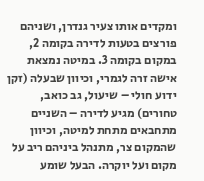ומקדים אותו צעיר גנדרן, ושניהם פורצים בטעות לדירה בקומה 2, במקום בקומה 3. במיטה נמצאת אישה זרה לגמרי, וכיוון שבעלה (זקן ידוע חולי – שיעול, גב כואב, טחורים) מגיע לדירה – השניים מתחבאים מתחת למיטה, וכיוון שהמקום צר, מתנהל ביניהם ריב על מקום ועל יוקרה. הבעל שומע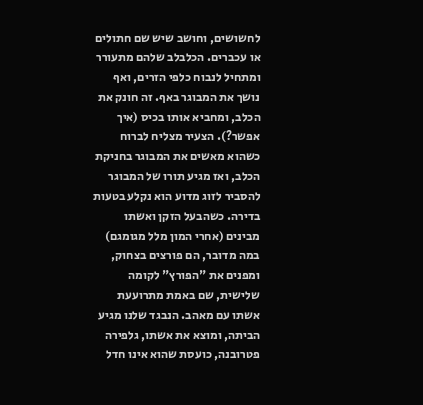לחשושים, וחושב שיש שם חתולים או עכברים. הכלבלב שלהם מתעורר ומתחיל לנבוח כלפי הזרים, ואף נושך את המבוגר באף. זה חונק את הכלב, ומחביא אותו בכיס (איך אפשר?). הצעיר מצליח לברוח כשהוא מאשים את המבוגר בחניקת הכלב, ואז מגיע תורו של המבוגר להסביר לזוג מדוע הוא נקלע בטעות בדירה. כשהבעל הזקן ואשתו מבינים (אחרי המון מלל מגומגם) במה מדובר, הם פורצים בצחוק, ומפנים את "הפורץ" לקומה שלישית, שם באמת מתרועעת אשתו עם מאהב. הנבגד שלנו מגיע הביתה, ומוצא את אשתו, גלפירה פטרובנה, כועסת שהוא אינו חדל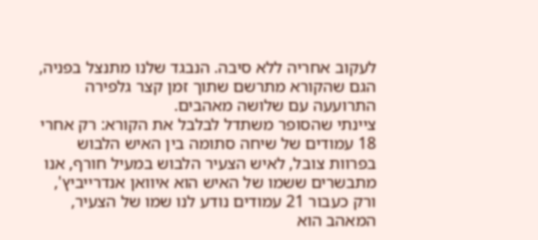לעקוב אחריה ללא סיבה. הנבגד שלנו מתנצל בפניה, הגם שהקורא מתרשם שתוך זמן קצר גלפירה התרועעה עם שלושה מאהבים.
ציינתי שהסופר משתדל לבלבל את הקורא: רק אחרי 18 עמודים של שיחה סתומה בין האיש הלבוש בפרוות צובל, לאיש הצעיר הלבוש במעיל חורף, אנו מתבשרים ששמו של האיש הוא איוואן אנדרייביץ', ורק כעבור 21 עמודים נודע לנו שמו של הצעיר, המאהב הוא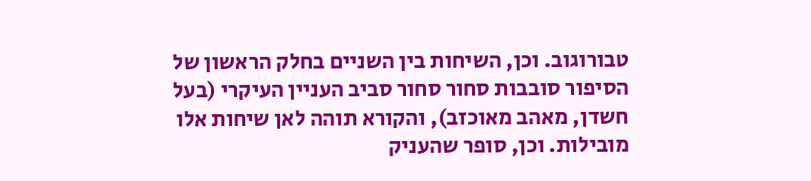טבורוגוב. וכן, השיחות בין השניים בחלק הראשון של הסיפור סובבות סחור סחור סביב העניין העיקרי (בעל חשדן, מאהב מאוכזב), והקורא תוהה לאן שיחות אלו מובילות. וכן, סופר שהעניק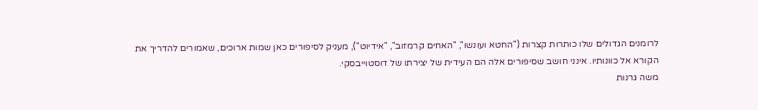לרומנים הגדולים שלו כותרות קצרות ("החטא ועונשו", "האחים קרמזוב", "אידיוט"), מעניק לסיפורים כאן שמות ארוכים, שאמורים להדריך את הקורא אל כוונותיו. אינני חושב שסיפורים אלה הם העידית של יצירתו של דוסטוייבסקי.
משה גרנות